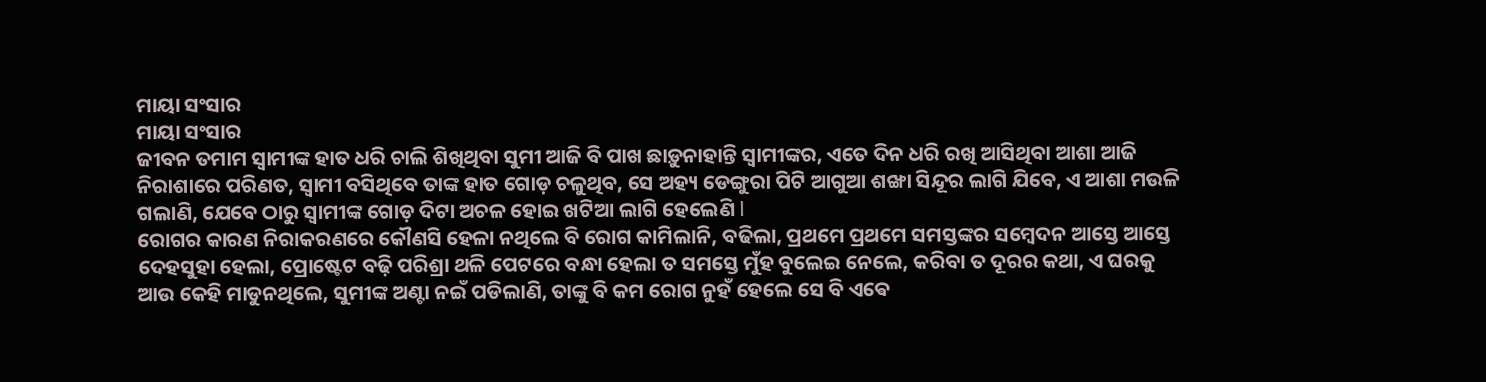ମାୟା ସଂସାର
ମାୟା ସଂସାର
ଜୀବନ ତମାମ ସ୍ୱାମୀଙ୍କ ହାତ ଧରି ଚାଲି ଶିଖିଥିବା ସୁମୀ ଆଜି ବି ପାଖ ଛାଡ଼ୁନାହାନ୍ତି ସ୍ୱାମୀଙ୍କର, ଏତେ ଦିନ ଧରି ରଖି ଆସିଥିବା ଆଶା ଆଜି ନିରାଶାରେ ପରିଣତ, ସ୍ୱାମୀ ବସିଥିବେ ତାଙ୍କ ହାତ ଗୋଡ଼ ଚଳୁଥିବ, ସେ ଅହ୍ୟ ଡେଙ୍ଗୁରା ପିଟି ଆଗୁଆ ଶଙ୍ଖା ସିନ୍ଦୂର ଲାଗି ଯିବେ, ଏ ଆଶା ମଉଳି ଗଲାଣି, ଯେବେ ଠାରୁ ସ୍ୱାମୀଙ୍କ ଗୋଡ଼ ଦିଟା ଅଚଳ ହୋଇ ଖଟିଆ ଲାଗି ହେଲେଣି l
ରୋଗର କାରଣ ନିରାକରଣରେ କୌଣସି ହେଳା ନଥିଲେ ବି ରୋଗ କାମିଲାନି, ବଢିଲା, ପ୍ରଥମେ ପ୍ରଥମେ ସମସ୍ତଙ୍କର ସମ୍ବେଦନ ଆସ୍ତେ ଆସ୍ତେ ଦେହସୁହା ହେଲା, ପ୍ରୋଷ୍ଟେଟ ବଢ଼ି ପରିଶ୍ରା ଥଳି ପେଟରେ ବନ୍ଧା ହେଲା ତ ସମସ୍ତେ ମୁଁହ ବୁଲେଇ ନେଲେ, କରିବା ତ ଦୂରର କଥା, ଏ ଘରକୁ ଆଉ କେହି ମାଡୁନଥିଲେ, ସୁମୀଙ୍କ ଅଣ୍ଟା ନଇଁ ପଡିଲାଣି, ତାଙ୍କୁ ବି କମ ରୋଗ ନୁହଁ ହେଲେ ସେ ବି ଏଵେ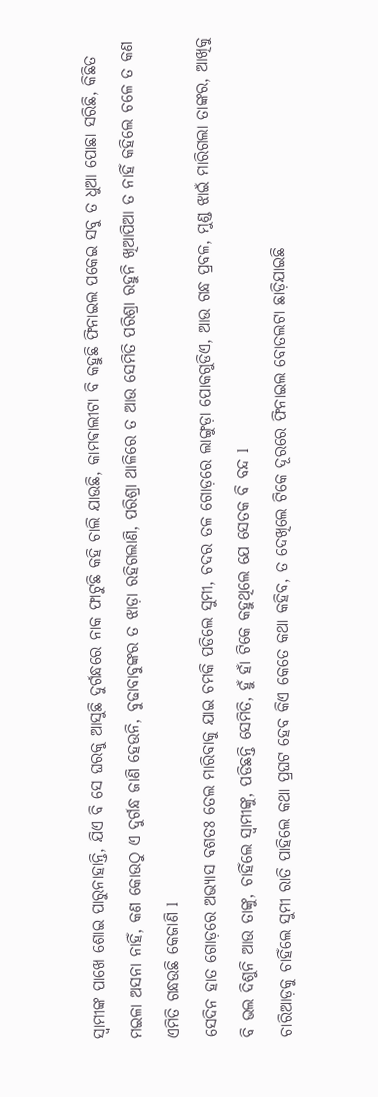ସ୍ୱାମୀଙ୍କ ପାଖେ ଶୋଇ ପାରୁନାହାନ୍ତି, ଯିଏ ବି ସେ ଘରକୁ ଆସୁଛି ଦୁର୍ଗନ୍ଧରେ ନାକ ଫାଟୁଛି କହି ଚାଲି ଯାଉଛି, କାମଵାଲୀଟା ବି କହୁଛି ଫିନାଇଲ ପକେଇ ସବୁ ତ ଧୁଆ ପୋଛା ସରିଛି, କିଛିତ ମଇଳା ଅସନା ନାହିଁ, କଣ କୋଉଠୁ ଏ ଦୁର୍ଗନ୍ଧ ଜାଣି ହେଉନି, ବୁଢାବାବୁଙ୍କର ତ ଝାଡ଼ା ରହିଗଲାଣି, ପରିଶ୍ରା ଥାଳିରେ ତ ଆଉ ସେମିତି ପରିଶ୍ରା ରହୁନି ଖିଆପିଆ ତ ନାହିଁ କହିଲେ ଚଳେ ତ କଣ ଏମିତି ଗନ୍ଧଉଛି କେଜାଣି l
ସେଦିନ ହାତ ଗୋଡ଼ରେ ଅଭ୍ୟାସ ବଶତଃ ତେଲ ମାରିବାକୁ ଯାଇ ଚମକି ପଡିଲେ ସୁମୀ, ଚଦର ତଳ ଗୋଡ଼ରେ ଲାଙ୍ଗୁଡ଼ା ପୋକଗୁଡିଏ, ଆଉ ଗନ୍ଧ ପ୍ରବଳ, ମୁଣ୍ଡ ଝାଇଁ ମାରିଗଲା ତାଙ୍କର, ଆଖିକୁ ବି ଭଲ ଦିଶୁନି ଆଉ ତାଙ୍କୁ, ଚାହିଁଲେ ସ୍ୱାମୀଙ୍କୁ, ପଡିଛନ୍ତି ସେମିତି, ହୁଁ ହାଁ ଟିକେ କହୁଥିଲେ ଯେ ସେତକ ବି ବନ୍ଦ l
ଚାରିଆଡ଼କୁ ଚାହିଁଲେ ସୁମୀ ରାତି ପାହିଲେ କଥା ପ୍ରଘଟ ହେବ କିଏ କେତେ କଥା କହିବ, ତ ଦେଖିଲେ ଟିକେ ଦୂରରେ ଫିନାଇଲ ବୋତଲଟା ଛାଡ଼ିଯାଇଛି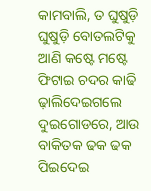କାମବାଲି, ତ ଘୁଷୁଡ଼ି ଘୁଷୁଡ଼ି ବୋତଲଟିକୁ ଆଣି କଷ୍ଟେ ମଷ୍ଟେ ଫିଟାଇ ଚଦର କାଢି ଢ଼ାଲିଦେଇଗଲେ ଦୁଇଗୋଡରେ, ଆଉ ବାକିତକ ଢକ ଢକ ପିଇଦେଇ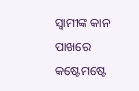ସ୍ୱାମୀଙ୍କ କାନ ପାଖରେ କଷ୍ଟେମଷ୍ଟେ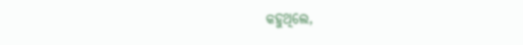କହୁଥିଲେ,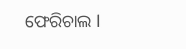ଫେରିଚାଲ l